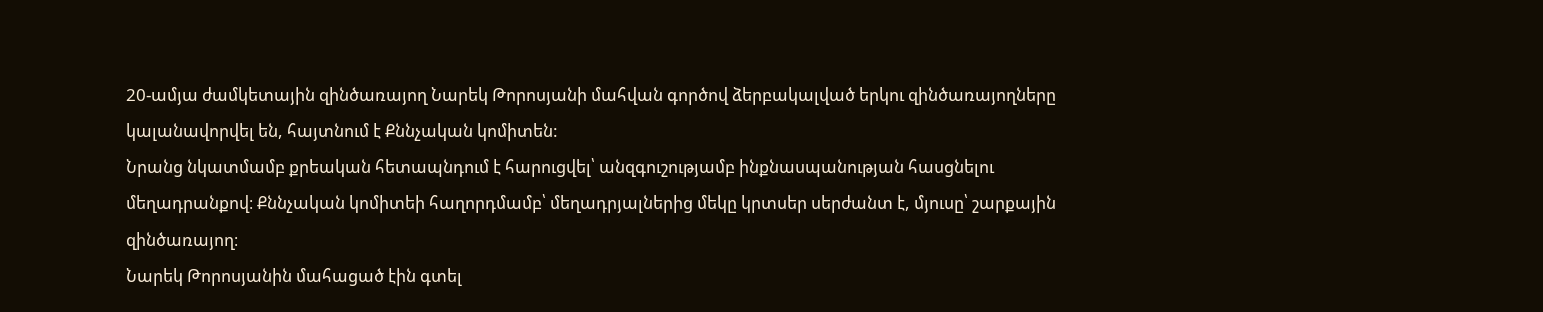20-ամյա ժամկետային զինծառայող Նարեկ Թորոսյանի մահվան գործով ձերբակալված երկու զինծառայողները կալանավորվել են, հայտնում է Քննչական կոմիտեն:
Նրանց նկատմամբ քրեական հետապնդում է հարուցվել՝ անզգուշությամբ ինքնասպանության հասցնելու մեղադրանքով։ Քննչական կոմիտեի հաղորդմամբ՝ մեղադրյալներից մեկը կրտսեր սերժանտ է, մյուսը՝ շարքային զինծառայող։
Նարեկ Թորոսյանին մահացած էին գտել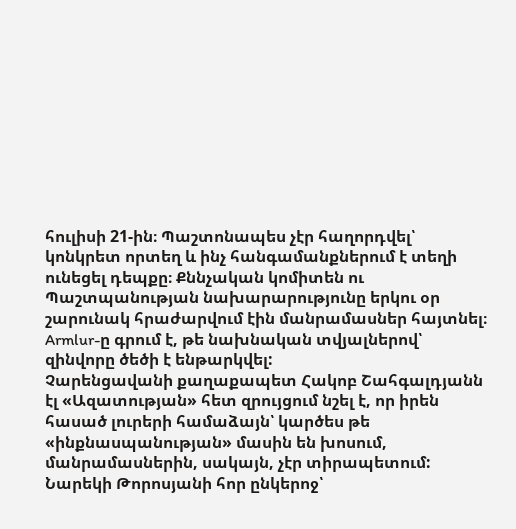հուլիսի 21-ին։ Պաշտոնապես չէր հաղորդվել՝ կոնկրետ որտեղ և ինչ հանգամանքներում է տեղի ունեցել դեպքը։ Քննչական կոմիտեն ու Պաշտպանության նախարարությունը երկու օր շարունակ հրաժարվում էին մանրամասներ հայտնել։
Armlur-ը գրում է, թե նախնական տվյալներով՝ զինվորը ծեծի է ենթարկվել:
Չարենցավանի քաղաքապետ Հակոբ Շահգալդյանն էլ «Ազատության» հետ զրույցում նշել է, որ իրեն հասած լուրերի համաձայն՝ կարծես թե «ինքնասպանության» մասին են խոսում, մանրամասներին, սակայն, չէր տիրապետում:
Նարեկի Թորոսյանի հոր ընկերոջ՝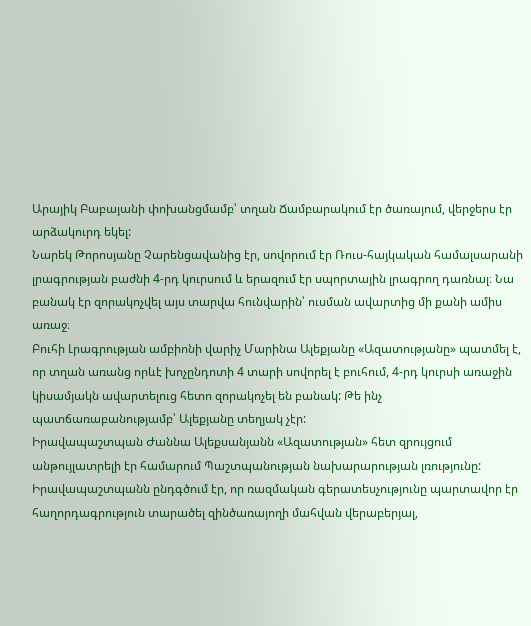Արայիկ Բաբայանի փոխանցմամբ՝ տղան Ճամբարակում էր ծառայում, վերջերս էր արձակուրդ եկել:
Նարեկ Թորոսյանը Չարենցավանից էր, սովորում էր Ռուս-հայկական համալսարանի լրագրության բաժնի 4-րդ կուրսում և երազում էր սպորտային լրագրող դառնալ։ Նա բանակ էր զորակոչվել այս տարվա հունվարին՝ ուսման ավարտից մի քանի ամիս առաջ։
Բուհի Լրագրության ամբիոնի վարիչ Մարինա Ալեքյանը «Ազատությանը» պատմել է, որ տղան առանց որևէ խոչընդոտի 4 տարի սովորել է բուհում, 4-րդ կուրսի առաջին կիսամյակն ավարտելուց հետո զորակոչել են բանակ: Թե ինչ պատճառաբանությամբ՝ Ալեքյանը տեղյակ չէր:
Իրավապաշտպան Ժաննա Ալեքսանյանն «Ազատության» հետ զրույցում անթույլատրելի էր համարում Պաշտպանության նախարարության լռությունը: Իրավապաշտպանն ընդգծում էր, որ ռազմական գերատեսչությունը պարտավոր էր հաղորդագրություն տարածել զինծառայողի մահվան վերաբերյալ,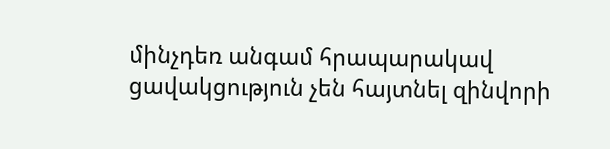մինչդեռ անգամ հրապարակավ ցավակցություն չեն հայտնել զինվորի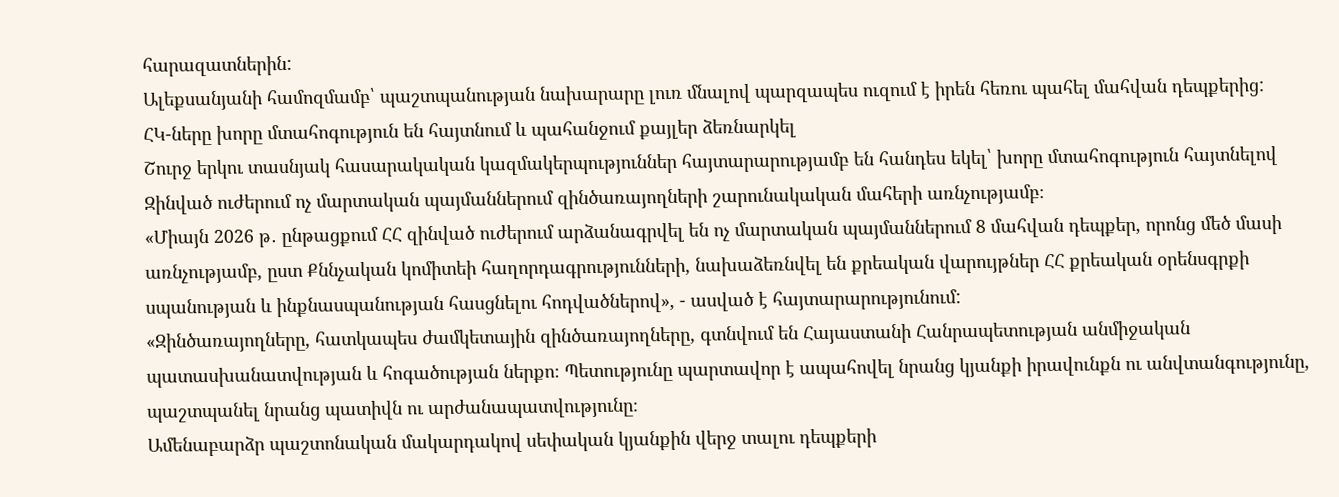հարազատներին:
Ալեքսանյանի համոզմամբ՝ պաշտպանության նախարարը լուռ մնալով պարզապես ուզում է իրեն հեռու պահել մահվան դեպքերից:
ՀԿ-ները խորը մտահոգություն են հայտնում և պահանջում քայլեր ձեռնարկել
Շուրջ երկու տասնյակ հասարակական կազմակերպություններ հայտարարությամբ են հանդես եկել՝ խորը մտահոգություն հայտնելով Զինված ուժերում ոչ մարտական պայմաններում զինծառայողների շարունակական մահերի առնչությամբ։
«Միայն 2026 թ․ ընթացքում ՀՀ զինված ուժերում արձանագրվել են ոչ մարտական պայմաններում 8 մահվան դեպքեր, որոնց մեծ մասի առնչությամբ, ըստ Քննչական կոմիտեի հաղորդագրությունների, նախաձեռնվել են քրեական վարույթներ ՀՀ քրեական օրենսգրքի սպանության և ինքնասպանության հասցնելու հոդվածներով», - ասված է հայտարարությունում:
«Զինծառայողները, հատկապես ժամկետային զինծառայողները, գտնվում են Հայաստանի Հանրապետության անմիջական պատասխանատվության և հոգածության ներքո։ Պետությունը պարտավոր է ապահովել նրանց կյանքի իրավունքն ու անվտանգությունը, պաշտպանել նրանց պատիվն ու արժանապատվությունը։
Ամենաբարձր պաշտոնական մակարդակով սեփական կյանքին վերջ տալու դեպքերի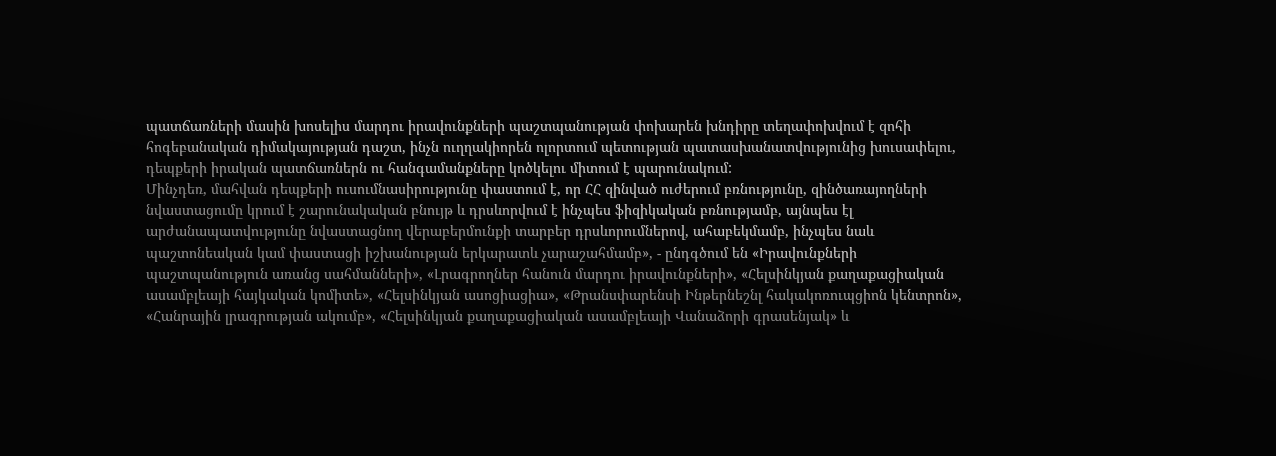պատճառների մասին խոսելիս մարդու իրավունքների պաշտպանության փոխարեն խնդիրը տեղափոխվում է զոհի հոգեբանական դիմակայության դաշտ, ինչն ուղղակիորեն ոլորտում պետության պատասխանատվությունից խուսափելու, դեպքերի իրական պատճառներն ու հանգամանքները կոծկելու միտում է պարունակում:
Մինչդեռ, մահվան դեպքերի ուսումնասիրությունը փաստում է, որ ՀՀ զինված ուժերում բռնությունը, զինծառայողների նվաստացումը կրում է շարունակական բնույթ և դրսևորվում է ինչպես ֆիզիկական բռնությամբ, այնպես էլ արժանապատվությունը նվաստացնող վերաբերմունքի տարբեր դրսևորումներով, ահաբեկմամբ, ինչպես նաև պաշտոնեական կամ փաստացի իշխանության երկարատև չարաշահմամբ», - ընդգծում են «Իրավունքների պաշտպանություն առանց սահմանների», «Լրագրողներ հանուն մարդու իրավունքների», «Հելսինկյան քաղաքացիական ասամբլեայի հայկական կոմիտե», «Հելսինկյան ասոցիացիա», «Թրանսփարենսի Ինթերնեշնլ հակակոռուպցիոն կենտրոն», «Հանրային լրագրության ակումբ», «Հելսինկյան քաղաքացիական ասամբլեայի Վանաձորի գրասենյակ» և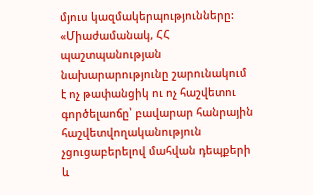մյուս կազմակերպությունները:
«Միաժամանակ, ՀՀ պաշտպանության նախարարությունը շարունակում է ոչ թափանցիկ ու ոչ հաշվետու գործելաոճը՝ բավարար հանրային հաշվետվողականություն չցուցաբերելով մահվան դեպքերի և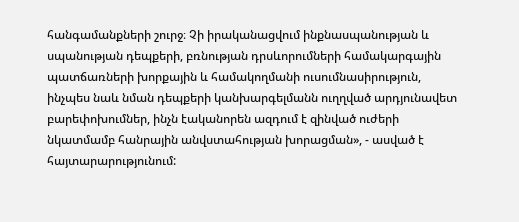հանգամանքների շուրջ։ Չի իրականացվում ինքնասպանության և սպանության դեպքերի, բռնության դրսևորումների համակարգային պատճառների խորքային և համակողմանի ուսումնասիրություն, ինչպես նաև նման դեպքերի կանխարգելմանն ուղղված արդյունավետ բարեփոխումներ, ինչն էականորեն ազդում է զինված ուժերի նկատմամբ հանրային անվստահության խորացման», - ասված է հայտարարությունում: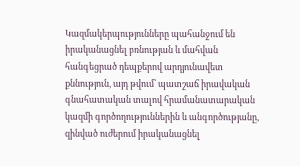Կազմակերպությունները պահանջում են իրականացնել բռնության և մահվան հանգեցրած դեպքերով արդյունավետ քննություն, այդ թվում՝ պատշաճ իրավական գնահատական տալով հրամանատարական կազմի գործողություններին և անգործությանը, զինված ուժերում իրականացնել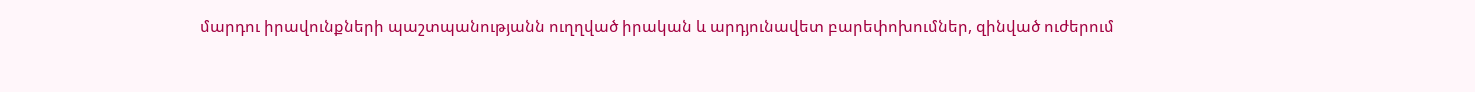մարդու իրավունքների պաշտպանությանն ուղղված իրական և արդյունավետ բարեփոխումներ, զինված ուժերում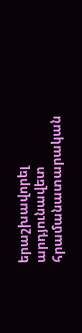երաշխավորել արդյունավետ հրամանատարական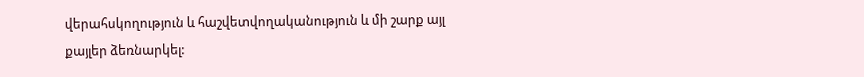վերահսկողություն և հաշվետվողականություն և մի շարք այլ քայլեր ձեռնարկել: